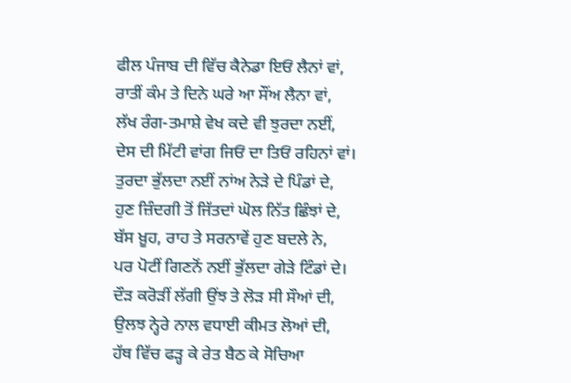ਫੀਲ ਪੰਜਾਬ ਦੀ ਵਿੱਚ ਕੈਨੇਡਾ ਇਓਂ ਲੈਨਾਂ ਵਾਂ,
ਰਾਤੀਂ ਕੰਮ ਤੇ ਦਿਨੇ ਘਰੇ ਆ ਸੌਂਅ ਲੈਨਾ ਵਾਂ,
ਲੱਖ ਰੰਗ-ਤਮਾਸ਼ੇ ਵੇਖ ਕਦੇ ਵੀ ਝੁਰਦਾ ਨਈਂ,
ਦੇਸ ਦੀ ਮਿੱਟੀ ਵਾਂਗ ਜਿਓਂ ਦਾ ਤਿਓਂ ਰਹਿਨਾਂ ਵਾਂ।
ਤੁਰਦਾ ਭੁੱਲਦਾ ਨਈਂ ਨਾਂਅ ਨੇੜੇ ਦੇ ਪਿੰਡਾਂ ਦੇ,
ਹੁਣ ਜ਼ਿੰਦਗੀ ਤੋਂ ਜਿੱਤਦਾਂ ਘੋਲ ਨਿੱਤ ਛਿੰਝਾਂ ਦੇ,
ਬੱਸ ਖ਼ੂਹ, ਰਾਹ ਤੇ ਸਰਨਾਵੇਂ ਹੁਣ ਬਦਲੇ ਨੇ,
ਪਰ ਪੋਟੀਂ ਗਿਣਨੋਂ ਨਈਂ ਭੁੱਲਦਾ ਗੇੜੇ ਟਿੰਡਾਂ ਦੇ।
ਦੌੜ ਕਰੋੜੀਂ ਲੱਗੀ ਉਂਝ ਤੇ ਲੋੜ ਸੀ ਸੌਆਂ ਦੀ,
ਉਲਝ ਨ੍ਹੇਰੇ ਨਾਲ ਵਧਾਈ ਕੀਮਤ ਲੋਆਂ ਦੀ,
ਹੱਥ ਵਿੱਚ ਫੜ੍ਹ ਕੇ ਰੇਤ ਬੈਠ ਕੇ ਸੋਚਿਆ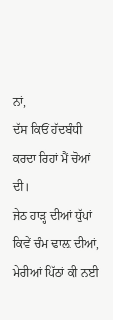ਨਾਂ,
ਦੱਸ ਕਿਓਂ ਹੱਦਬੰਧੀ ਕਰਦਾ ਰਿਹਾਂ ਮੈਂ ਚੋਆਂ ਦੀ।
ਜੇਠ ਹਾੜ੍ਹ ਦੀਆਂ ਧੁੱਪਾਂ ਕਿਵੇਂ ਚੰਮ ਢਾਲ਼ ਦੀਆਂ,
ਮੇਰੀਆਂ ਪਿੱਠਾਂ ਕੀ ਨਈ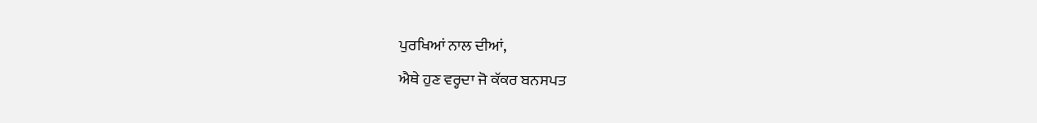ਪੁਰਖਿਆਂ ਨਾਲ ਦੀਆਂ,
ਐਥੇ ਹੁਣ ਵਰ੍ਹਦਾ ਜੋ ਕੱਕਰ ਬਨਸਪਤ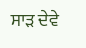ਸਾੜ ਦੇਵੇ